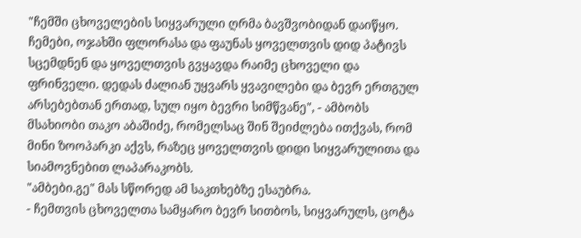"ჩემში ცხოველების სიყვარული ღრმა ბავშვობიდან დაიწყო. ჩემები, ოჯახში ფლორასა და ფაუნას ყოველთვის დიდ პატივს სცემდნენ და ყოველთვის გვყავდა რაიმე ცხოველი და ფრინველი. დედას ძალიან უყვარს ყვავილები და ბევრ ერთგულ არსებებთან ერთად, სულ იყო ბევრი სიმწვანე", - ამბობს მსახიობი თაკო აბაშიძე, რომელსაც შინ შეიძლება ითქვას, რომ მინი ზოოპარკი აქვს, რაზეც ყოველთვის დიდი სიყვარულითა და სიამოვნებით ლაპარაკობს.
"ამბები.გე" მას სწორედ ამ საკთხებზე ესაუბრა.
- ჩემთვის ცხოველთა სამყარო ბევრ სითბოს, სიყვარულს, ცოტა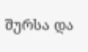შურსა და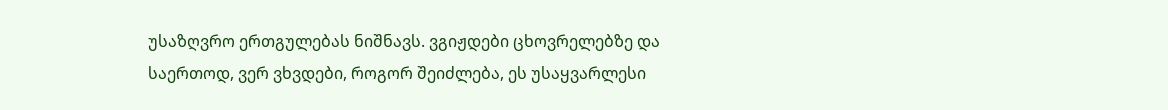უსაზღვრო ერთგულებას ნიშნავს. ვგიჟდები ცხოვრელებზე და საერთოდ, ვერ ვხვდები, როგორ შეიძლება, ეს უსაყვარლესი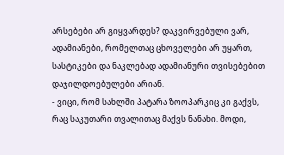არსებები არ გიყვარდეს? დაკვირვებული ვარ, ადამიანები, რომელთაც ცხოველები არ უყართ, სასტიკები და ნაკლებად ადამიანური თვისებებით დაჯილდოებულები არიან.
- ვიცი, რომ სახლში პატარა ზოოპარკიც კი გაქვს, რაც საკუთარი თვალითაც მაქვს ნანახი. მოდი,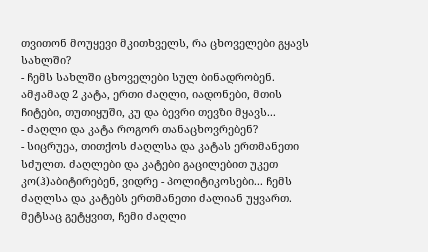თვითონ მოუყევი მკითხველს, რა ცხოველები გყავს სახლში?
- ჩემს სახლში ცხოველები სულ ბინადრობენ. ამჟამად 2 კატა, ერთი ძაღლი, იადონები, მთის ჩიტები, თუთიყუში, კუ და ბევრი თევზი მყავს...
- ძაღლი და კატა როგორ თანაცხოვრებენ?
- სიცრუეა, თითქოს ძაღლსა და კატას ერთმანეთი სძულთ. ძაღლები და კატები გაცილებით უკეთ კო(ჰ)აბიტირებენ, ვიდრე - პოლიტიკოსები... ჩემს ძაღლსა და კატებს ერთმანეთი ძალიან უყვართ. მეტსაც გეტყვით, ჩემი ძაღლი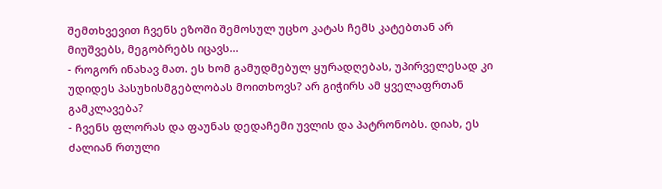შემთხვევით ჩვენს ეზოში შემოსულ უცხო კატას ჩემს კატებთან არ მიუშვებს, მეგობრებს იცავს...
- როგორ ინახავ მათ. ეს ხომ გამუდმებულ ყურადღებას, უპირველესად კი უდიდეს პასუხისმგებლობას მოითხოვს? არ გიჭირს ამ ყველაფრთან გამკლავება?
- ჩვენს ფლორას და ფაუნას დედაჩემი უვლის და პატრონობს. დიახ, ეს ძალიან რთული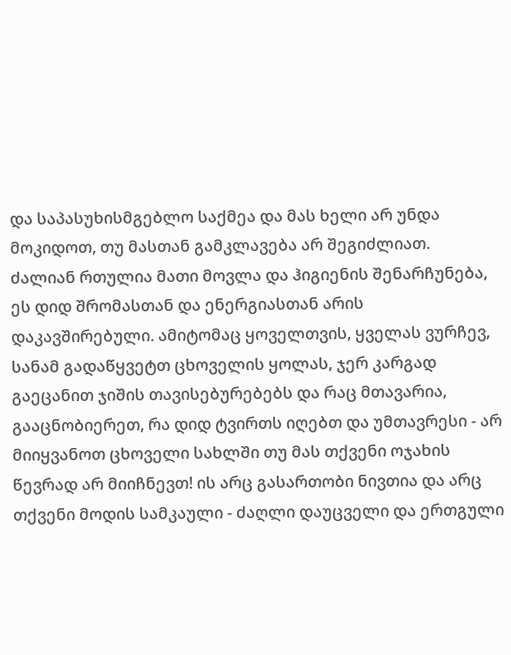და საპასუხისმგებლო საქმეა და მას ხელი არ უნდა მოკიდოთ, თუ მასთან გამკლავება არ შეგიძლიათ.
ძალიან რთულია მათი მოვლა და ჰიგიენის შენარჩუნება, ეს დიდ შრომასთან და ენერგიასთან არის დაკავშირებული. ამიტომაც ყოველთვის, ყველას ვურჩევ, სანამ გადაწყვეტთ ცხოველის ყოლას, ჯერ კარგად გაეცანით ჯიშის თავისებურებებს და რაც მთავარია, გააცნობიერეთ, რა დიდ ტვირთს იღებთ და უმთავრესი - არ მიიყვანოთ ცხოველი სახლში თუ მას თქვენი ოჯახის წევრად არ მიიჩნევთ! ის არც გასართობი ნივთია და არც თქვენი მოდის სამკაული - ძაღლი დაუცველი და ერთგული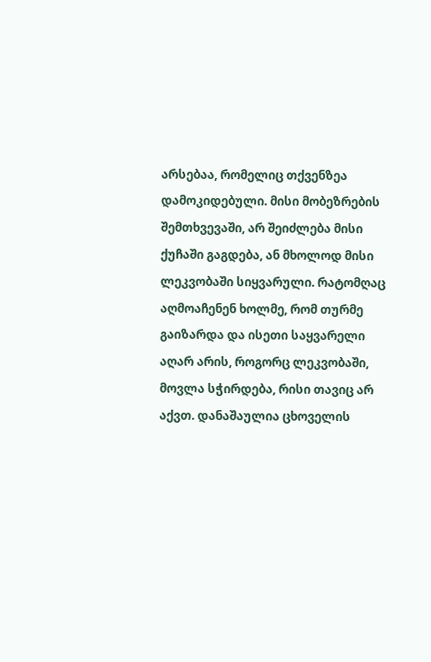არსებაა, რომელიც თქვენზეა დამოკიდებული. მისი მობეზრების შემთხვევაში, არ შეიძლება მისი ქუჩაში გაგდება, ან მხოლოდ მისი ლეკვობაში სიყვარული. რატომღაც აღმოაჩენენ ხოლმე, რომ თურმე გაიზარდა და ისეთი საყვარელი აღარ არის, როგორც ლეკვობაში, მოვლა სჭირდება, რისი თავიც არ აქვთ. დანაშაულია ცხოველის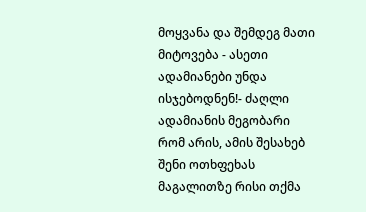მოყვანა და შემდეგ მათი მიტოვება - ასეთი ადამიანები უნდა ისჯებოდნენ!- ძაღლი ადამიანის მეგობარი რომ არის, ამის შესახებ შენი ოთხფეხას მაგალითზე რისი თქმა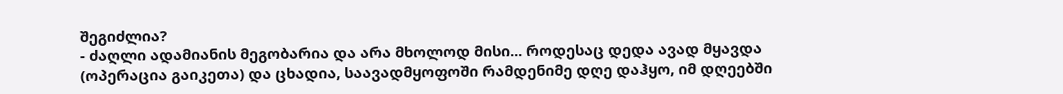შეგიძლია?
- ძაღლი ადამიანის მეგობარია და არა მხოლოდ მისი... როდესაც დედა ავად მყავდა (ოპერაცია გაიკეთა) და ცხადია, საავადმყოფოში რამდენიმე დღე დაჰყო, იმ დღეებში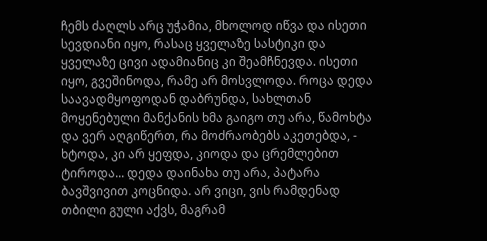ჩემს ძაღლს არც უჭამია, მხოლოდ იწვა და ისეთი სევდიანი იყო, რასაც ყველაზე სასტიკი და ყველაზე ცივი ადამიანიც კი შეამჩნევდა. ისეთი იყო, გვეშინოდა, რამე არ მოსვლოდა. როცა დედა საავადმყოფოდან დაბრუნდა, სახლთან მოყენებული მანქანის ხმა გაიგო თუ არა, წამოხტა და ვერ აღგიწერთ, რა მოძრაობებს აკეთებდა, - ხტოდა, კი არ ყეფდა, კიოდა და ცრემლებით ტიროდა... დედა დაინახა თუ არა, პატარა ბავშვივით კოცნიდა. არ ვიცი, ვის რამდენად თბილი გული აქვს, მაგრამ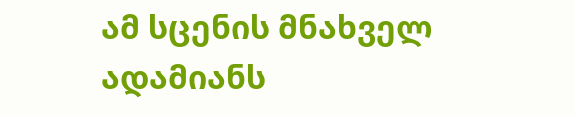ამ სცენის მნახველ ადამიანს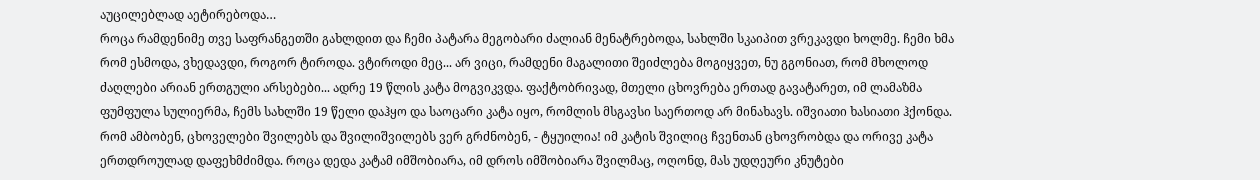აუცილებლად აეტირებოდა…
როცა რამდენიმე თვე საფრანგეთში გახლდით და ჩემი პატარა მეგობარი ძალიან მენატრებოდა, სახლში სკაიპით ვრეკავდი ხოლმე. ჩემი ხმა რომ ესმოდა, ვხედავდი, როგორ ტიროდა. ვტიროდი მეც... არ ვიცი, რამდენი მაგალითი შეიძლება მოგიყვეთ, ნუ გგონიათ, რომ მხოლოდ ძაღლები არიან ერთგული არსებები... ადრე 19 წლის კატა მოგვიკვდა. ფაქტობრივად, მთელი ცხოვრება ერთად გავატარეთ, იმ ლამაზმა ფუმფულა სულიერმა, ჩემს სახლში 19 წელი დაჰყო და საოცარი კატა იყო, რომლის მსგავსი საერთოდ არ მინახავს. იშვიათი ხასიათი ჰქონდა.
რომ ამბობენ, ცხოველები შვილებს და შვილიშვილებს ვერ გრძნობენ, - ტყუილია! იმ კატის შვილიც ჩვენთან ცხოვრობდა და ორივე კატა ერთდროულად დაფეხმძიმდა. როცა დედა კატამ იმშობიარა, იმ დროს იმშობიარა შვილმაც, ოღონდ, მას უდღეური კნუტები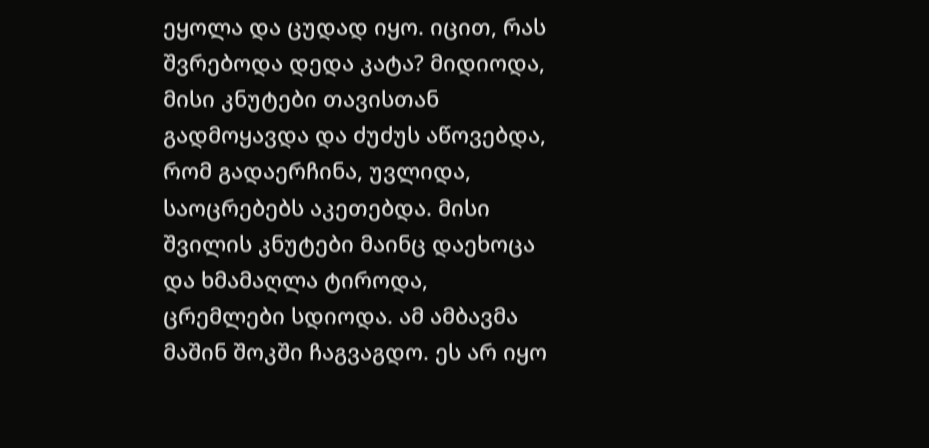ეყოლა და ცუდად იყო. იცით, რას შვრებოდა დედა კატა? მიდიოდა, მისი კნუტები თავისთან გადმოყავდა და ძუძუს აწოვებდა, რომ გადაერჩინა, უვლიდა, საოცრებებს აკეთებდა. მისი შვილის კნუტები მაინც დაეხოცა და ხმამაღლა ტიროდა, ცრემლები სდიოდა. ამ ამბავმა მაშინ შოკში ჩაგვაგდო. ეს არ იყო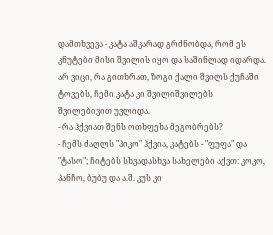დამთხვევა - კატა აშკარად გრძნობდა, რომ ეს კნუტები მისი შვილის იყო და საშინლად იდარდა. არ ვიცი, რა გითხრათ, ზოგი ქალი შვილს ქუჩაში ტოვებს, ჩემი კატა კი შვილიშვილებს შვილებივით უვლიდა.
- რა ჰქვიათ შენს ოთხფეხა მეგობრებს?
- ჩემს ძაღლს "პიკო" ჰქვია, კატებს - "ფუფა" და "ტასო"; ჩიტებს სხვადასხვა სახელები აქვთ: კოკო, პანჩო, ბუბუ და ა.შ. კუს კი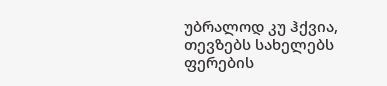უბრალოდ კუ ჰქვია, თევზებს სახელებს ფერების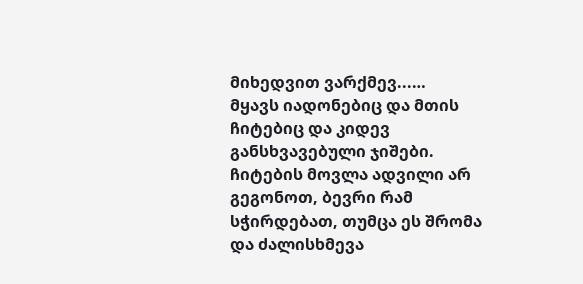მიხედვით ვარქმევ...…
მყავს იადონებიც და მთის ჩიტებიც და კიდევ განსხვავებული ჯიშები. ჩიტების მოვლა ადვილი არ გეგონოთ, ბევრი რამ სჭირდებათ, თუმცა ეს შრომა და ძალისხმევა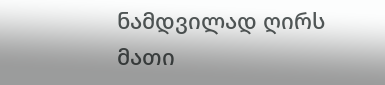ნამდვილად ღირს მათი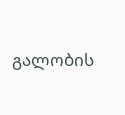გალობის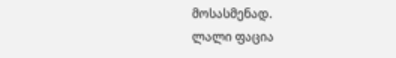მოსასმენად.
ლალი ფაცია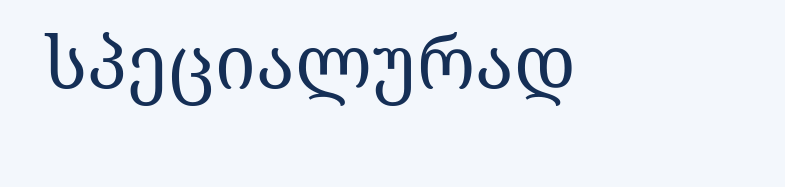სპეციალურად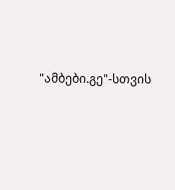"ამბები.გე"-სთვის